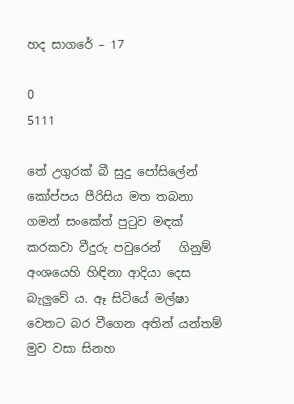හද සාගරේ – 17

0
5111

තේ උගුරක් බී සුදු පෝසිලේන් කෝප්පය පීරිසිය මත තබනා ගමන් සංකේත් පුටුව මඳක් කරකවා වීදුරු පවුරෙන්   ගිනුම් අංශයෙහි හිඳිනා ආදියා දෙස බැලුවේ ය. ඈ සිටියේ මල්ෂා වෙතට බර වීගෙන අතින් යන්තම් මුව වසා සිනහ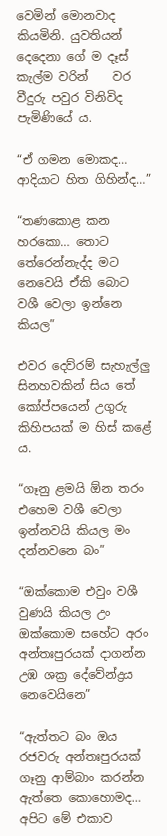වෙමින් මොනවාද කියමිනි. යුවතියන් දෙදෙනා ගේ ම දෑස් කැල්ම වරින්    වර වීදුරු පවුර විනිවිද පැමිණියේ ය.

“ඒ ගමන මොකද… ආදියාට හිත ගිහින්ද…”

“තණකොළ කන හරකො… තොට තේරෙන්නැද්ද මට නෙවෙයි ඒකි බොට වශී වෙලා ඉන්නෙ කියල”

එවර දෙව්රම් සැහැල්ලු සිනහවකින් සිය තේ කෝප්පයෙන් උගුරු කිහිපයක් ම හිස් කළේ ය.

“ගෑනු ළමයි ඕන තරං එහෙම වශී වෙලා ඉන්නවයි කියල මං දන්නවනෙ බං”

“ඔක්කොම එවුං වශී වුණයි කියල උං ඔක්කොම සහේට අරං අන්තඃපුරයක් දාගන්න උඹ ශක්‍ර දේවේන්ද්‍රය නෙවෙයිනෙ”

“ඇත්තට බං ඔය රජවරු අන්තඃපුරයක් ගෑනු ආම්බාං කරන්න ඇත්තෙ කොහොමද… අපිට මේ එකාව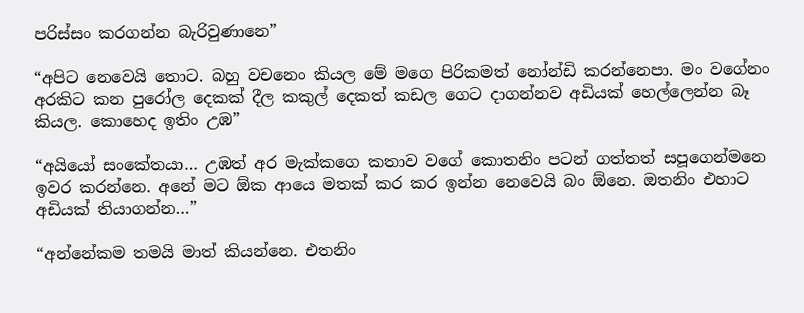පරිස්සං කරගන්න බැරිවුණානෙ”

“අපිට නෙවෙයි තොට. බහු වචනෙං කියල මේ මගෙ පිරිකමත් නෝන්ඩි කරන්නෙපා. මං වගේනං අරකිට කන පුරෝල දෙකක් දීල කකුල් දෙකත් කඩල ගෙට දාගන්නව අඩියක් හෙල්ලෙන්න බෑ කියල. කොහෙද ඉතිං උඹ”

“අයියෝ සංකේතයා… උඹත් අර මැක්කගෙ කතාව වගේ කොතනිං පටන් ගත්තත් සපූගෙන්මනෙ ඉවර කරන්නෙ. අනේ මට ඕක ආයෙ මතක් කර කර ඉන්න නෙවෙයි බං ඕනෙ. ඔතනිං එහාට අඩියක් තියාගන්න…”

“අන්නේකම තමයි මාත් කියන්නෙ. එතනිං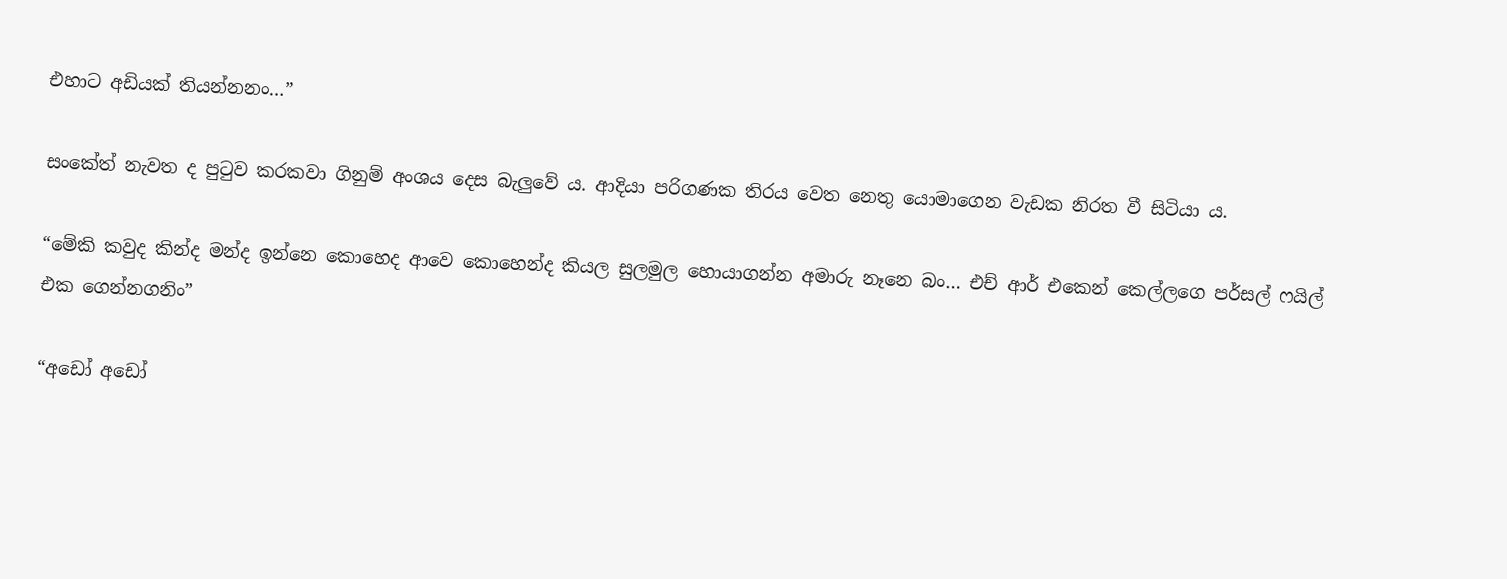එහාට අඩියක් තියන්නනං…”

සංකේත් නැවත ද පුටුව කරකවා ගිනුම් අංශය දෙස බැලුවේ ය. ආදියා පරිගණක තිරය වෙත නෙතු යොමාගෙන වැඩක නිරත වී සිටියා ය.

“මේකි කවුද කින්ද මන්ද ඉන්නෙ කොහෙද ආවෙ කොහෙන්ද කියල සුලමුල හොයාගන්න අමාරු නෑනෙ බං… එච් ආර් එකෙන් කෙල්ලගෙ පර්සල් ෆයිල් එක ගෙන්නගනිං”

“අඩෝ අඩෝ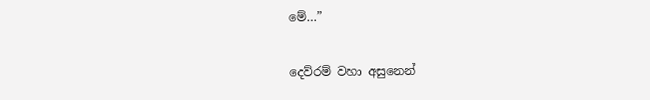මේ…”

දෙව්රම් වහා අසුනෙන්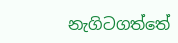නැගිටගත්තේ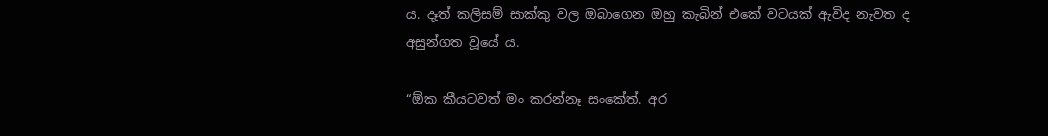ය. දෑත් කලිසම් සාක්කු වල ඔබාගෙන ඔහු කැබින් එකේ වටයක් ඇවිද නැවත ද අසුන්ගත වූයේ ය.

“ඕක කීයටවත් මං කරන්නෑ සංකේත්. අර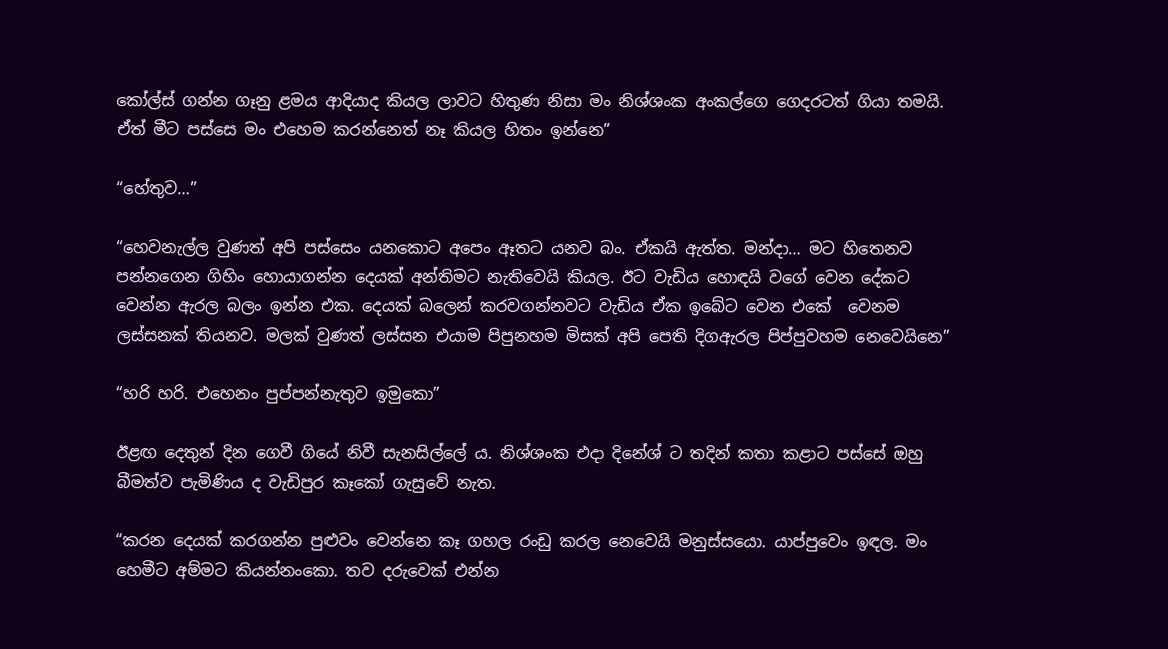කෝල්ස් ගන්න ගෑනු ළමය ආදියාද කියල ලාවට හිතුණ නිසා මං නිශ්ශංක අංකල්ගෙ ගෙදරටත් ගියා තමයි. ඒත් මීට පස්සෙ මං එහෙම කරන්නෙත් නෑ කියල හිතං ඉන්නෙ”

“හේතුව…”

“හෙවනැල්ල වුණත් අපි පස්සෙං යනකොට අපෙං ඈතට යනව බං. ඒකයි ඇත්ත. මන්දා… මට හිතෙනව පන්නගෙන ගිහිං හොයාගන්න දෙයක් අන්තිමට නැතිවෙයි කියල. ඊට වැඩිය හොඳයි වගේ වෙන දේකට වෙන්න ඇරල බලං ඉන්න එක. දෙයක් බලෙන් කරවගන්නවට වැඩිය ඒක ඉබේට වෙන එකේ  වෙනම ලස්සනක් තියනව. මලක් වුණත් ලස්සන එයාම පිපුනහම මිසක් අපි පෙති දිගඇරල පිප්පුවහම නෙවෙයිනෙ”

“හරි හරි. එහෙනං පුප්පන්නැතුව ඉමුකො”

ඊළඟ දෙතුන් දින ගෙවී ගියේ නිවී සැනසිල්ලේ ය. නිශ්ශංක එදා දිනේශ් ට තදින් කතා කළාට පස්සේ ඔහු බීමත්ව පැමිණිය ද වැඩිපුර කෑකෝ ගැසුවේ නැත.

“කරන දෙයක් කරගන්න පුළුවං වෙන්නෙ කෑ ගහල රංඩු කරල නෙවෙයි මනුස්සයො. යාප්පුවෙං ඉඳල. මං හෙමීට අම්මට කියන්නංකො. තව දරුවෙක් එන්න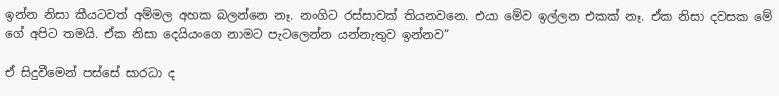ඉන්න නිසා කීයටවත් අම්මල අහක බලන්නෙ නෑ. නංගිට රස්සාවක් තියනවනෙ. එයා මේව ඉල්ලන එකක් නෑ. ඒක නිසා දවසක මේ ගේ අපිට තමයි. ඒක නිසා දෙයියංගෙ නාමට පැටලෙන්න යන්නැතුව ඉන්නව”

ඒ සිදුවීමෙන් පස්සේ සාරධා ද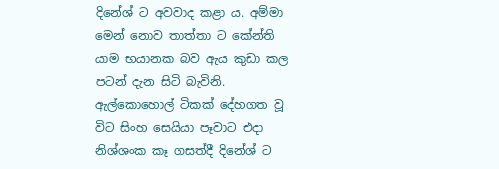දිනේශ් ට අවවාද කළා ය. අම්මා මෙන් නොව තාත්තා ට කේන්ති යාම භයානක බව ඇය කුඩා කල පටන් දැන සිටි බැවිනි. ඇල්කොහොල් ටිකක් දේහගත වූ විට සිංහ සෙයියා පෑවාට එදා නිශ්ශංක කෑ ගසත්දී දිනේශ් ට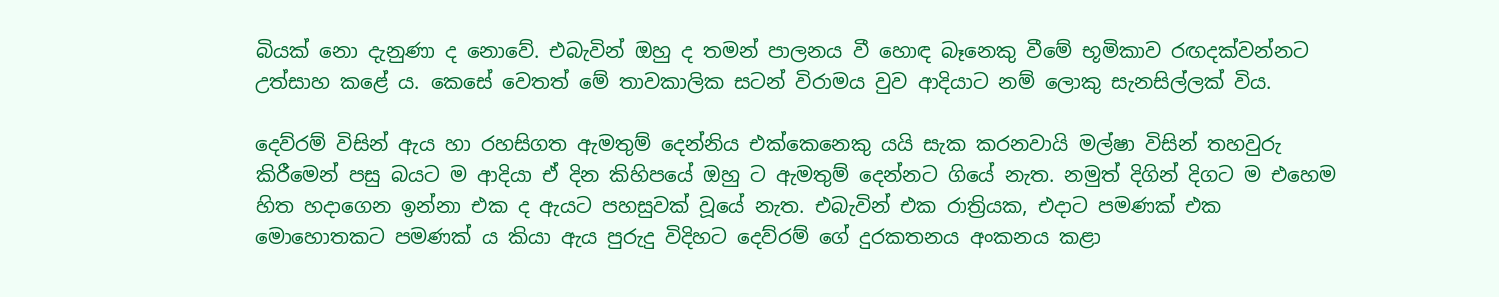බියක් නො දැනුණා ද නොවේ. එබැවින් ඔහු ද තමන් පාලනය වී හොඳ බෑනෙකු වීමේ භූමිකාව රඟදක්වන්නට උත්සාහ කළේ ය. කෙසේ වෙතත් මේ තාවකාලික සටන් විරාමය වුව ආදියාට නම් ලොකු සැනසිල්ලක් විය.

දෙව්රම් විසින් ඇය හා රහසිගත ඇමතුම් දෙන්නිය එක්කෙනෙකු යයි සැක කරනවායි මල්ෂා විසින් තහවුරු කිරීමෙන් පසු බයට ම ආදියා ඒ දින කිහිපයේ ඔහු ට ඇමතුම් දෙන්නට ගියේ නැත. නමුත් දිගින් දිගට ම එහෙම හිත හදාගෙන ඉන්නා එක ද ඇයට පහසුවක් වූයේ නැත. එබැවින් එක රාත්‍රියක, එදාට පමණක් එක මොහොතකට පමණක් ය කියා ඇය පුරුදු විදිහට දෙව්රම් ගේ දුරකතනය අංකනය කළා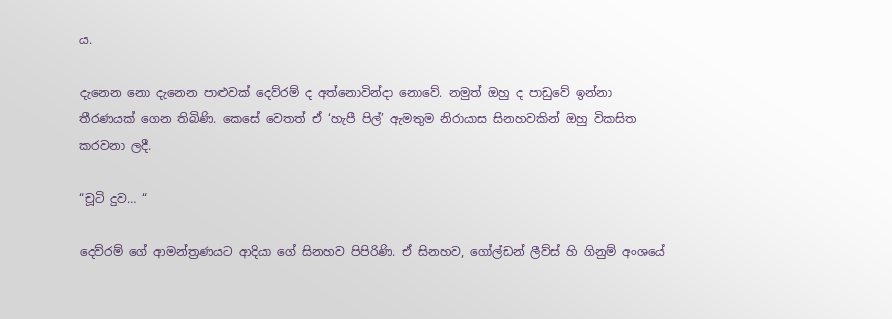ය.

දැනෙන නො දැනෙන පාළුවක් දෙව්රම් ද අත්නොවින්දා නොවේ. නමුත් ඔහු ද පාඩුවේ ඉන්නා තීරණයක් ගෙන තිබිණි. කෙසේ වෙතත් ඒ ‘හැපී පිල්’ ඇමතුම නිරායාස සිනහවකින් ඔහු විකසිත කරවනා ලදී.

“චූටි දුව… “

දෙව්රම් ගේ ආමන්ත්‍රණයට ආදියා ගේ සිනහව පිපිරිණි. ඒ සිනහව, ගෝල්ඩන් ලීව්ස් හි ගිනුම් අංශයේ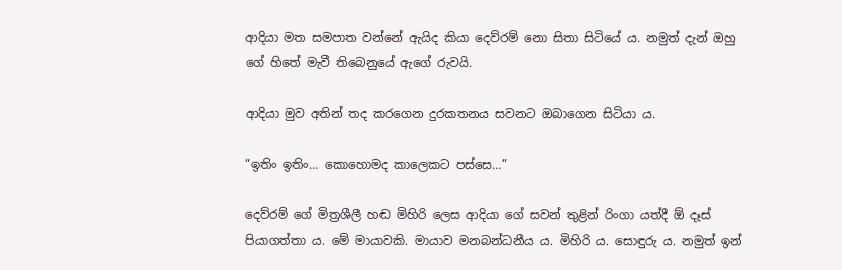ආදියා මත සමපාත වන්නේ ඇයිද කියා දෙව්රම් නො සිතා සිටියේ ය. නමුත් දැන් ඔහු ගේ හිතේ මැවී තිබෙනුයේ ඇගේ රුවයි.

ආදියා මුව අතින් තද කරගෙන දුරකතනය සවනට ඔබාගෙන සිටියා ය.

“ඉතිං ඉතිං… කොහොමද කාලෙකට පස්සෙ…”

දෙව්රම් ගේ මිත්‍රශීලී හඬ මිහිරි ලෙස ආදියා ගේ සවන් තුළින් රිංගා යත්දී ඕ දෑස් පියාගත්තා ය. මේ මායාවකි. මායාව මනබන්ධනීය ය. මිහිරි ය. සොඳුරු ය. නමුත් ඉන්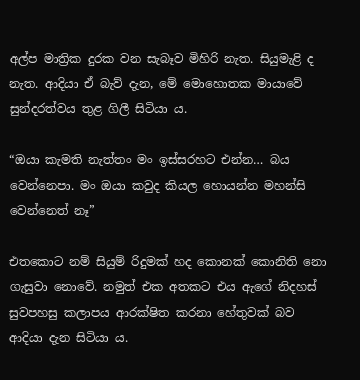අල්ප මාත්‍රික දුරක වන සැබෑව මිහිරි නැත. සියුමැළි ද නැත. ආදියා ඒ බැව් දැන, මේ මොහොතක මායාවේ සුන්දරත්වය තුළ ගිලී සිටියා ය.

“ඔයා කැමති නැත්තං මං ඉස්සරහට එන්න… බය වෙන්නෙපා. මං ඔයා කවුද කියල හොයන්න මහන්සි වෙන්නෙත් නෑ”

එතකොට නම් සියුම් රිදුමක් හද කොනක් කොනිති නො ගැසුවා නොවේ. නමුත් එක අතකට එය ඇගේ නිදහස්  සුවපහසු කලාපය ආරක්ෂිත කරනා හේතුවක් බව ආදියා දැන සිටියා ය.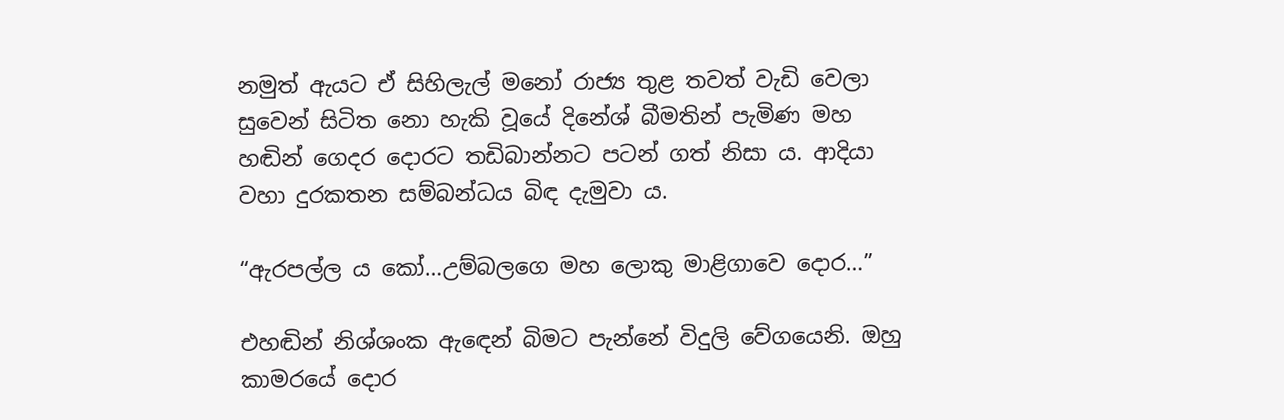නමුත් ඇයට ඒ සිහිලැල් මනෝ රාජ්‍ය තුළ තවත් වැඩි වෙලා සුවෙන් සිටිත නො හැකි වූයේ දිනේශ් බීමතින් පැමිණ මහ හඬින් ගෙදර දොරට තඩිබාන්නට පටන් ගත් නිසා ය. ආදියා වහා දුරකතන සම්බන්ධය බිඳ දැමුවා ය.

“ඇරපල්ල ය කෝ…උම්බලගෙ මහ ලොකු මාළිගාවෙ දොර…”

එහඬින් නිශ්ශංක ඇඳෙන් බිමට පැන්නේ විදුලි වේගයෙනි. ඔහු කාමරයේ දොර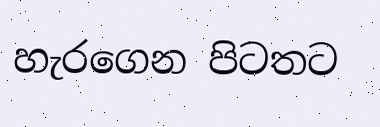හැරගෙන පිටතට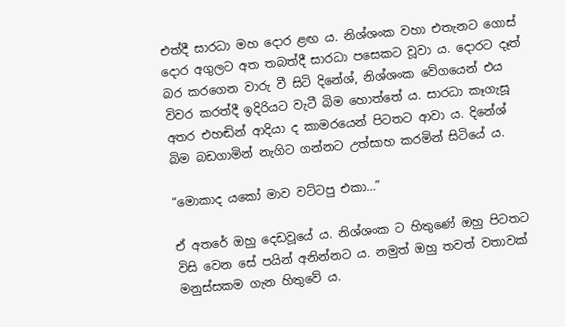එත්දී සාරධා මහ දොර ළඟ ය. නිශ්ශංක වහා එතැනට ගොස් දොර අගුලට අත තබත්දී සාරධා පසෙකට වූවා ය. දොරට දෑත් බර කරගෙන වාරු වී සිටි දිනේශ්, නිශ්ශංක වේගයෙන් එය විවර කරත්දී ඉදිරියට වැටී බිම හොත්තේ ය. සාරධා කෑගැසූ අතර එහඬින් ආදියා ද කාමරයෙන් පිටතට ආවා ය. දිනේශ් බිම බඩගාමින් නැගිට ගන්නට උත්සාහ කරමින් සිටියේ ය.

“මොකාද යකෝ මාව වට්ටපු එකා…”

ඒ අතරේ ඔහු දෙඩවූයේ ය. නිශ්ශංක ට හිතුණේ ඔහු පිටතට විසි වෙන සේ පයින් අනින්නට ය. නමුත් ඔහු තවත් වතාවක් මනුස්සකම ගැන හිතුවේ ය.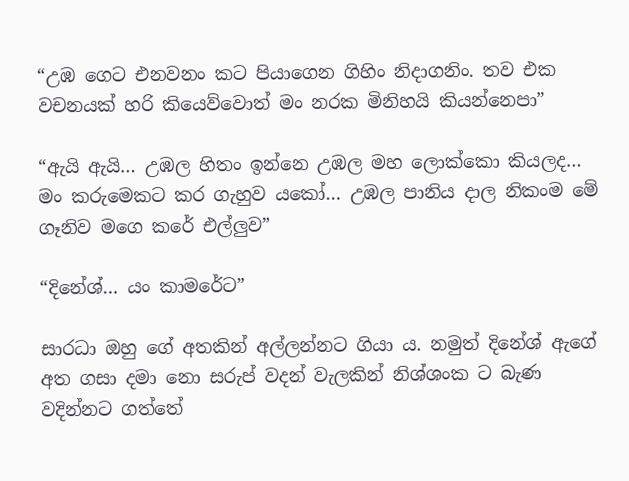“උඹ ගෙට එනවනං කට පියාගෙන ගිහිං නිදාගනිං. තව එක වචනයක් හරි කියෙව්වොත් මං නරක මිනිහයි කියන්නෙපා”

“ඇයි ඇයි… උඹල හිතං ඉන්නෙ උඹල මහ ලොක්කො කියලද… මං කරුමෙකට කර ගැහුව යකෝ… උඹල පානිය දාල නිකංම මේ ගෑනිව මගෙ කරේ එල්ලුව”

“දිනේශ්… යං කාමරේට”

සාරධා ඔහු ගේ අතකින් අල්ලන්නට ගියා ය. නමුත් දිනේශ් ඇගේ අත ගසා දමා නො සරුප් වදන් වැලකින් නිශ්ශංක ට බැණ වදින්නට ගත්තේ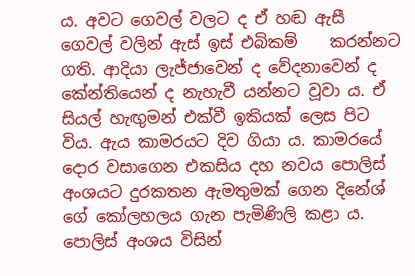ය. අවට ගෙවල් වලට ද ඒ හඬ ඇසී ගෙවල් වලින් ඇස් ඉස් එබිකම්    කරන්නට ගති. ආදියා ලැජ්ජාවෙන් ද වේදනාවෙන් ද කේන්තියෙන් ද නැහැවී යන්නට වූවා ය. ඒ සියල් හැඟුමන් එක්වී ඉකියක් ලෙස පිට විය. ඇය කාමරයට දිව ගියා ය. කාමරයේ දොර වසාගෙන එකසිය දහ නවය පොලිස් අංශයට දුරකතන ඇමතුමක් ගෙන දිනේශ් ගේ කෝලහලය ගැන පැමිණිලි කළා ය. පොලිස් අංශය විසින්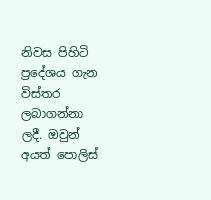නිවස පිහිටි ප්‍රදේශය ගැන විස්තර ලබාගන්නා ලදී. ඔවුන් අයත් පොලිස්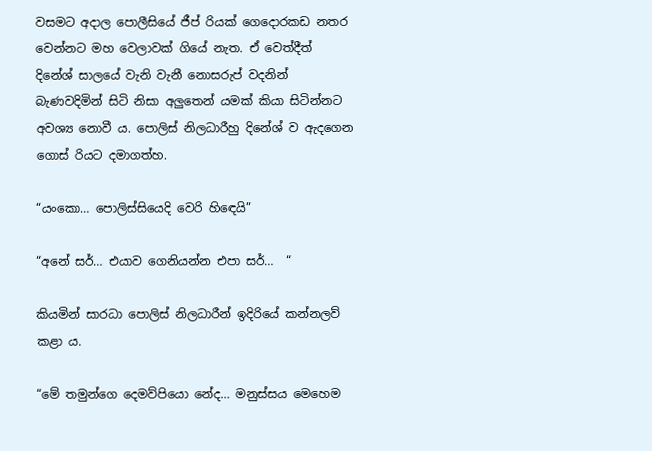වසමට අදාල පොලීසියේ ජීප් රියක් ගෙදොරකඩ නතර වෙන්නට මහ වෙලාවක් ගියේ නැත. ඒ වෙත්දීත් දිනේශ් සාලයේ වැනි වැනී නොසරුප් වදනින් බැණවදිමින් සිටි නිසා අලුතෙන් යමක් කියා සිටින්නට අවශ්‍ය නොවී ය. පොලිස් නිලධාරීහු දිනේශ් ව ඇදගෙන ගොස් රියට දමාගත්හ.

“යංකො… පොලිස්සියෙදි වෙරි හිඳෙයි”

“අනේ සර්… එයාව ගෙනියන්න එපා සර්…  “

කියමින් සාරධා පොලිස් නිලධාරීන් ඉදිරියේ කන්නලව් කළා ය.

“මේ තමුන්ගෙ දෙමව්පියො නේද… මනුස්සය මෙහෙම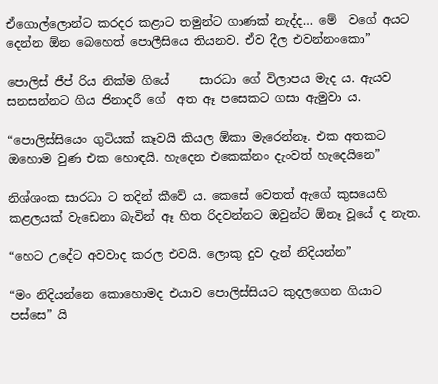ඒගොල්ලොන්ට කරදර කළාට තමුන්ට ගාණක් නැද්ද… මේ  වගේ අයට දෙන්න ඕන බෙහෙත් පොලීසියෙ තියනව. ඒව දීල එවන්නංකො”

පොලිස් ජීප් රිය නික්ම ගියේ     සාරධා ගේ විලාපය මැද ය. ඇයව සනසන්නට ගිය ජිනාදරී ගේ  අත ඈ පසෙකට ගසා ඇමුවා ය.

“පොලිස්සියෙං ගුටියක් කෑවයි කියල ඕකා මැරෙන්නෑ. එක අතකට ඔහොම වුණ එක හොඳයි. හැදෙන එකෙක්නං දැංවත් හැදෙයිනෙ”

නිශ්ශංක සාරධා ට තදින් කීවේ ය. කෙසේ වෙතත් ඇගේ කුසයෙහි කළලයක් වැඩෙනා බැවින් ඈ හිත රිදවන්නට ඔවුන්ට ඕනෑ වූයේ ද නැත.

“හෙට උදේට අවවාද කරල එවයි. ලොකු දුව දැන් නිදියන්න”

“මං නිදියන්නෙ කොහොමද එයාව පොලිස්සියට කුදලගෙන ගියාට පස්සෙ” යි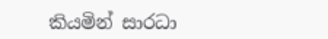කියමින් සාරධා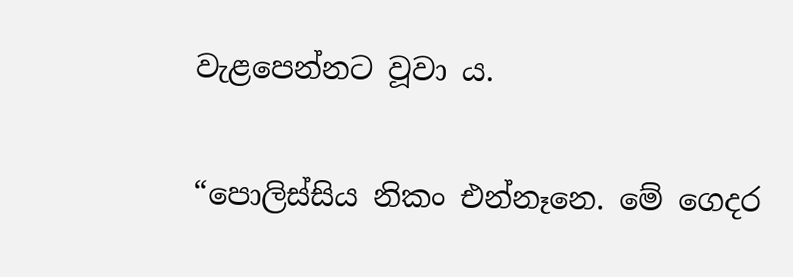වැළපෙන්නට වූවා ය.

“පොලිස්සිය නිකං එන්නෑනෙ. මේ ගෙදර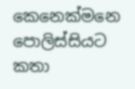කෙනෙක්මනෙ පොලිස්සියට කතා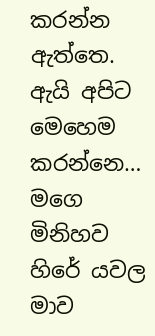කරන්න ඇත්තෙ. ඇයි අපිට මෙහෙම කරන්නෙ… මගෙ මිනිහව හිරේ යවල මාව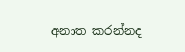අනාත කරන්නද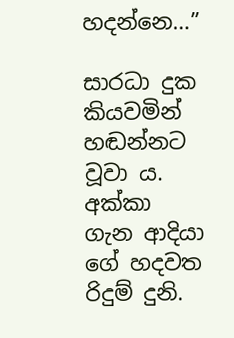හදන්නෙ…”

සාරධා දුක කියවමින් හඬන්නට වූවා ය. අක්කා ගැන ආදියා ගේ හදවත රිදුම් දුනි.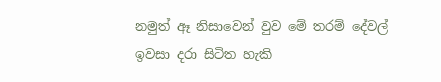නමුත් ඈ නිසාවෙන් වුව මේ තරම් දේවල් ඉවසා දරා සිටිත හැකි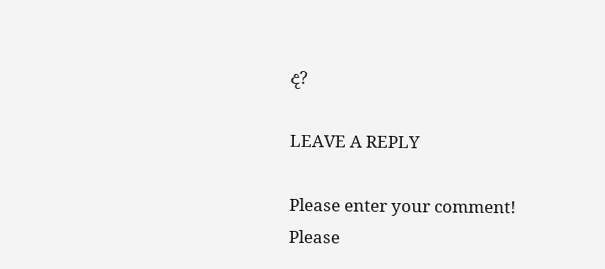ද?

LEAVE A REPLY

Please enter your comment!
Please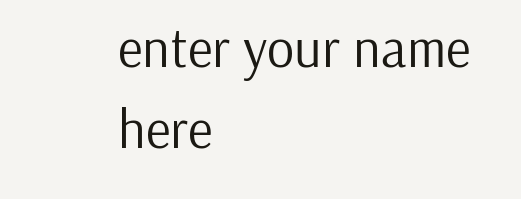enter your name here